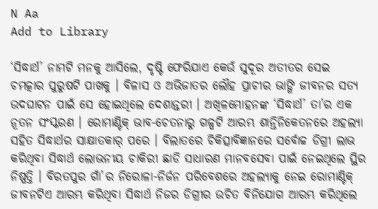N Aa
Add to Library

‘ସିଦ୍ଧାର୍ଥ’ ନାମଟି ମନକୁ ଆସିଲେ, ଦୃଷ୍ଟି ଫେରିଯାଏ କେଉଁ ସୁଦୂର ଅତୀତର ସେଇ ଚମତ୍କାର ପୁରୁଷଟି ପାଖକୁ । ବିଳାସ ଓ ଅଭିଜାତର ଲୌହ ପ୍ରାଚୀର ଭାଙ୍ଗି ଜୀବନର ସତ୍ୟ ଉଦଘାଟନ ପାଇଁ ସେ ହୋଇଥିଲେ ଦେଶାନ୍ତରୀ । ଅଖିଳମୋହନଙ୍କ ‘ସିଦ୍ଧାର୍ଥ’ ତା’ର ଏକ ନୂତନ ସଂସ୍କରଣ । ରୋମାଣ୍ଟିକ୍ ଭାବ-ଚେତନାରୁ ଗଳ୍ପଟି ଆରମ୍ଭ ଶାନ୍ତିନିକେତନରେ ଅହଲ୍ୟା ସହିତ ସିଦ୍ଧାର୍ଥର ସାକ୍ଷାତକାର୍ ପରେ । ବିଲାତରେ ଚିକିତ୍ସାବିଜ୍ଞାନରେ ସର୍ବୋଚ୍ଚ ଡିଗ୍ରୀ ଲାଭ କରିଥିବା ସିଦ୍ଧାର୍ଥ ଲୋଭନୀୟ ଚାକିରୀ ଛାଡି ସାଧାରଣ ମାନବସେବା ପାଇଁ ନେଇଥିଲେ ସ୍ଥିର ନିଷ୍ପତ୍ତି । ବିରତପୁର ଗାଁ’ର ନିରୋଳା-ନିର୍ଜନ ପରିବେଶରେ ଅହଲ୍ୟାକୁ ନେଇ ରୋମାଣ୍ଟିକ୍ ଜୀବନଟିଏ ଆରମ୍ଭ କରିଥିବା ସିଦ୍ଧାର୍ଥ ନିଜର ଡିଗ୍ରୀର ଉଚିତ ବିନିଯୋଗ ଆରମ୍ଭ କରିଥିଲେ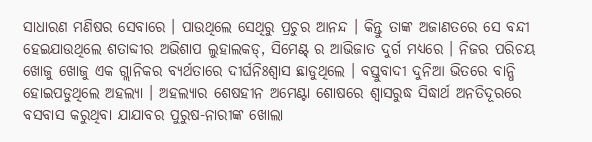ସାଧାରଣ ମଣିଷର ସେବାରେ । ପାଉଥିଲେ ସେଥିରୁ ପ୍ରଚୁର ଆନନ୍ଦ । କିନ୍ତୁ ତାଙ୍କ ଅଜାଣତରେ ସେ ବନ୍ଦୀ ହେଇଯାଉଥିଲେ ଶତାବ୍ଦୀର ଅଭିଶାପ ଲୁହାଲକଡ୍, ସିମେଣ୍ଟ୍ ର ଆଭିଜାତ ଦୁର୍ଗ ମଧ୍ୟରେ । ନିଜର ପରିଚୟ ଖୋଜୁ ଖୋଜୁ ଏକ ଗ୍ଲାନିକର ବ୍ୟର୍ଥତାରେ ଦୀର୍ଘନିଃଶ୍ୱାସ ଛାଡୁଥିଲେ । ବସ୍ତୁବାଦୀ ଦୁନିଆ ଭିତରେ ବାନ୍ଧି ହୋଇପଡୁଥିଲେ ଅହଲ୍ୟା । ଅହଲ୍ୟାର ଶେଷହୀନ ଅମେଣ୍ଟା ଶୋଷରେ ଶ୍ୱାସରୁଦ୍ଧ ସିଦ୍ଧାର୍ଥ ଅନତିଦୂରରେ ବସବାସ କରୁଥିବା ଯାଯାବର ପୁରୁଷ-ନାରୀଙ୍କ ଖୋଲା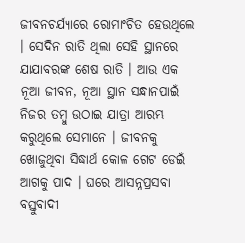ଜୀବନଚର୍ଯ୍ୟାରେ ରୋମାଂଚିତ ହେଉଥିଲେ । ସେଦିନ ରାତି ଥିଲା ସେହି ସ୍ଥାନରେ ଯାଯାବରଙ୍କ ଶେଷ ରାତି । ଆଉ ଏକ ନୂଆ ଜୀବନ, ନୂଆ ସ୍ଥାନ ସନ୍ଧାନପାଇଁ ନିଜର ତମ୍ବୁ ଉଠାଇ ଯାତ୍ରା ଆରମ୍ଭ କରୁଥିଲେ ସେମାନେ । ଜୀବନକୁ ଖୋଜୁଥିବା ସିଦ୍ଧାର୍ଥ କୋଳ ଗେଟ ଡେଇଁ ଆଗକୁ ପାଦ । ଘରେ ଆସନ୍ନପ୍ରସବା ବସ୍ତୁବାଦୀ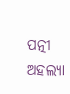ପତ୍ନୀ ଅହଲ୍ୟା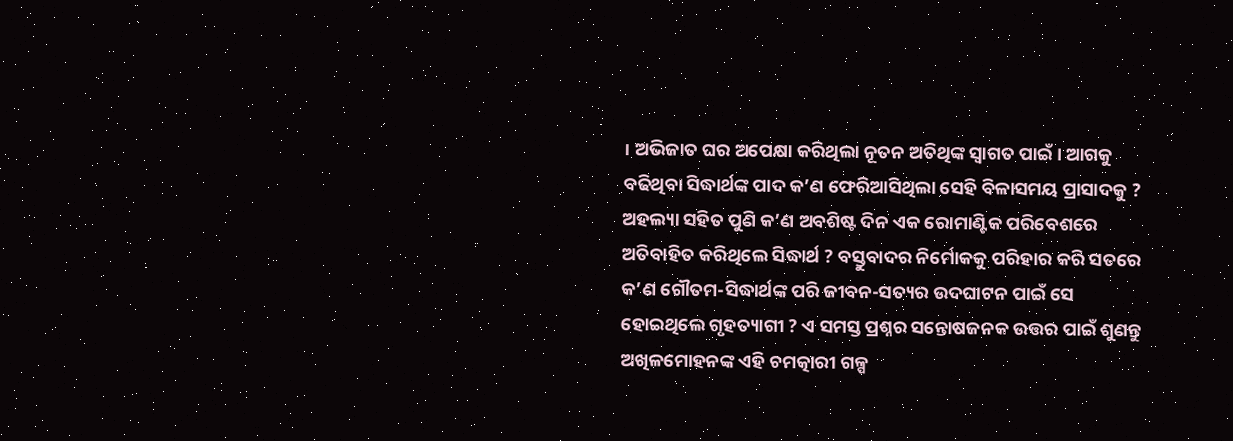। ଅଭିଜାତ ଘର ଅପେକ୍ଷା କରିଥିଲା ନୂତନ ଅତିଥିଙ୍କ ସ୍ୱାଗତ ପାଇଁ । ଆଗକୁ ବଢିଥିବା ସିଦ୍ଧାର୍ଥଙ୍କ ପାଦ କ’ଣ ଫେରିଆସିଥିଲା ସେହି ବିଳାସମୟ ପ୍ରାସାଦକୁ ? ଅହଲ୍ୟା ସହିତ ପୁଣି କ’ଣ ଅବଶିଷ୍ଟ ଦିନ ଏକ ରୋମାଣ୍ଟିକ ପରିବେଶରେ ଅତିବାହିତ କରିଥିଲେ ସିଦ୍ଧାର୍ଥ ? ବସ୍ତୁବାଦର ନିର୍ମୋକକୁ ପରିହାର କରି ସତରେ କ’ଣ ଗୌତମ-ସିଦ୍ଧାର୍ଥଙ୍କ ପରି ଜୀବନ-ସତ୍ୟର ଉଦଘାଟନ ପାଇଁ ସେ ହୋଇଥିଲେ ଗୃହତ୍ୟାଗୀ ? ଏ ସମସ୍ତ ପ୍ରଶ୍ନର ସନ୍ତୋଷଜନକ ଉତ୍ତର ପାଇଁ ଶୁଣନ୍ତୁ ଅଖିଳମୋହନଙ୍କ ଏହି ଚମତ୍କାରୀ ଗଳ୍ପ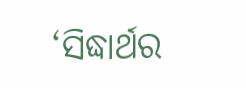‘ସିଦ୍ଧାର୍ଥର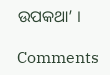ଉପକଥା’ ।

Comments